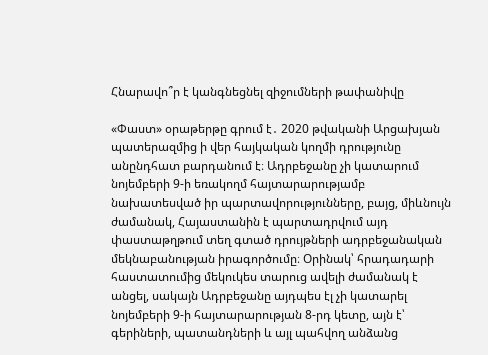Հնարավո՞ր է կանգնեցնել զիջումների թափանիվը

«Փաստ» օրաթերթը գրում է․ 2020 թվականի Արցախյան պատերազմից ի վեր հայկական կողմի դրությունը անընդհատ բարդանում է։ Ադրբեջանը չի կատարում նոյեմբերի 9-ի եռակողմ հայտարարությամբ նախատեսված իր պարտավորությունները, բայց, միևնույն ժամանակ, Հայաստանին է պարտադրվում այդ փաստաթղթում տեղ գտած դրույթների ադրբեջանական մեկնաբանության իրագործումը։ Օրինակ՝ հրադադարի հաստատումից մեկուկես տարուց ավելի ժամանակ է անցել, սակայն Ադրբեջանը այդպես էլ չի կատարել նոյեմբերի 9-ի հայտարարության 8-րդ կետը, այն է՝ գերիների, պատանդների և այլ պահվող անձանց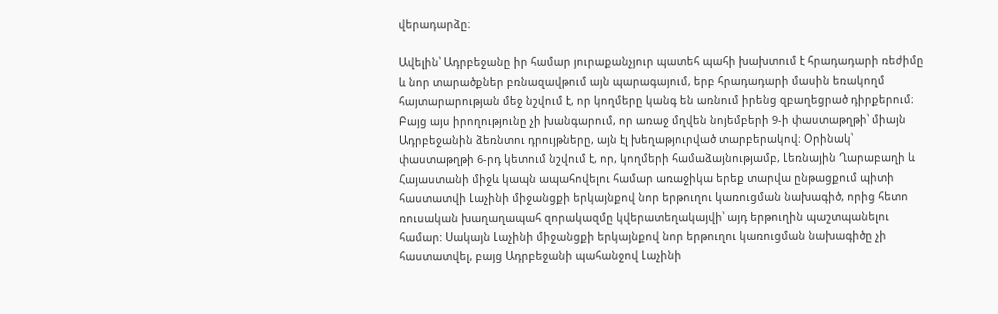վերադարձը։

Ավելին՝ Ադրբեջանը իր համար յուրաքանչյուր պատեհ պահի խախտում է հրադադարի ռեժիմը և նոր տարածքներ բռնազավթում այն պարագայում, երբ հրադադարի մասին եռակողմ հայտարարության մեջ նշվում է, որ կողմերը կանգ են առնում իրենց զբաղեցրած դիրքերում։ Բայց այս իրողությունը չի խանգարում, որ առաջ մղվեն նոյեմբերի 9-ի փաստաթղթի՝ միայն Ադրբեջանին ձեռնտու դրույթները, այն էլ խեղաթյուրված տարբերակով։ Օրինակ՝ փաստաթղթի 6-րդ կետում նշվում է, որ, կողմերի համաձայնությամբ, Լեռնային Ղարաբաղի և Հայաստանի միջև կապն ապահովելու համար առաջիկա երեք տարվա ընթացքում պիտի հաստատվի Լաչինի միջանցքի երկայնքով նոր երթուղու կառուցման նախագիծ, որից հետո ռուսական խաղաղապահ զորակազմը կվերատեղակայվի՝ այդ երթուղին պաշտպանելու համար: Սակայն Լաչինի միջանցքի երկայնքով նոր երթուղու կառուցման նախագիծը չի հաստատվել, բայց Ադրբեջանի պահանջով Լաչինի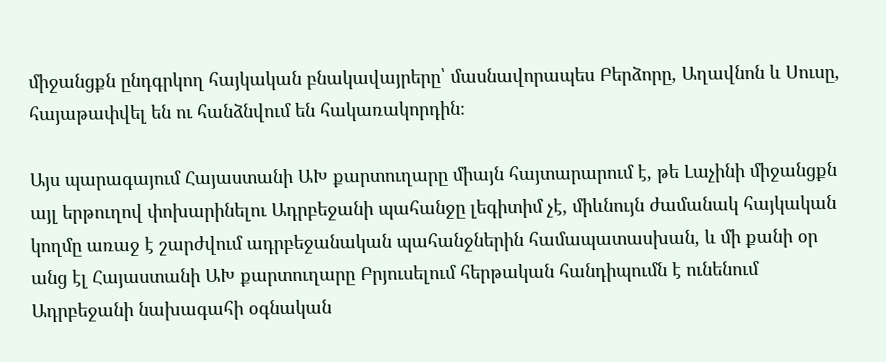միջանցքն ընդգրկող հայկական բնակավայրերը՝ մասնավորապես Բերձորը, Աղավնոն և Սուսը, հայաթափվել են ու հանձնվում են հակառակորդին։

Այս պարագայում Հայաստանի ԱԽ քարտուղարը միայն հայտարարում է, թե Լաչինի միջանցքն այլ երթուղով փոխարինելու Ադրբեջանի պահանջը լեգիտիմ չէ, միևնույն ժամանակ հայկական կողմը առաջ է շարժվում ադրբեջանական պահանջներին համապատասխան, և մի քանի օր անց էլ Հայաստանի ԱԽ քարտուղարը Բրյուսելում հերթական հանդիպումն է ունենում Ադրբեջանի նախագահի օգնական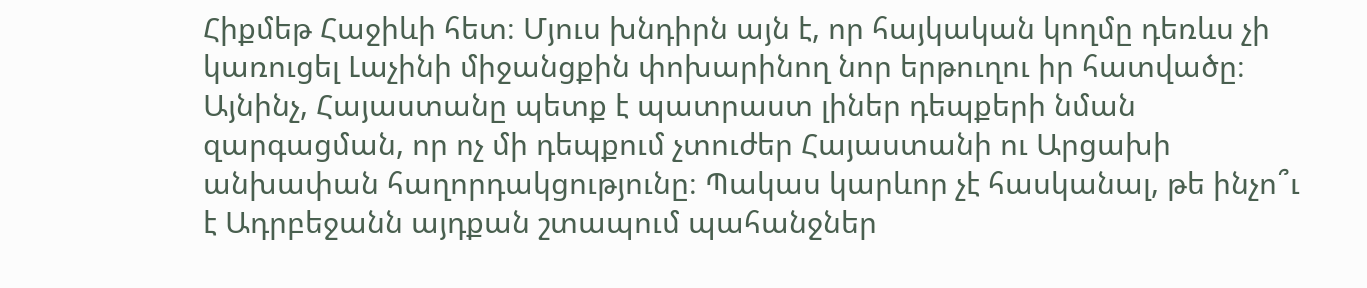Հիքմեթ Հաջիևի հետ։ Մյուս խնդիրն այն է, որ հայկական կողմը դեռևս չի կառուցել Լաչինի միջանցքին փոխարինող նոր երթուղու իր հատվածը։ Այնինչ, Հայաստանը պետք է պատրաստ լիներ դեպքերի նման զարգացման, որ ոչ մի դեպքում չտուժեր Հայաստանի ու Արցախի անխափան հաղորդակցությունը։ Պակաս կարևոր չէ հասկանալ, թե ինչո՞ւ է Ադրբեջանն այդքան շտապում պահանջներ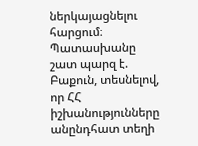ներկայացնելու հարցում։ Պատասխանը շատ պարզ է. Բաքուն, տեսնելով, որ ՀՀ իշխանությունները անընդհատ տեղի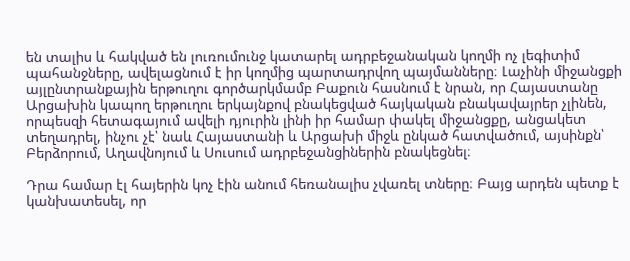են տալիս և հակված են լուռումունջ կատարել ադրբեջանական կողմի ոչ լեգիտիմ պահանջները, ավելացնում է իր կողմից պարտադրվող պայմանները։ Լաչինի միջանցքի այլընտրանքային երթուղու գործարկմամբ Բաքուն հասնում է նրան, որ Հայաստանը Արցախին կապող երթուղու երկայնքով բնակեցված հայկական բնակավայրեր չլինեն, որպեսզի հետագայում ավելի դյուրին լինի իր համար փակել միջանցքը, անցակետ տեղադրել, ինչու չէ՝ նաև Հայաստանի և Արցախի միջև ընկած հատվածում, այսինքն՝ Բերձորում, Աղավնոյում և Սուսում ադրբեջանցիներին բնակեցնել։

Դրա համար էլ հայերին կոչ էին անում հեռանալիս չվառել տները։ Բայց արդեն պետք է կանխատեսել, որ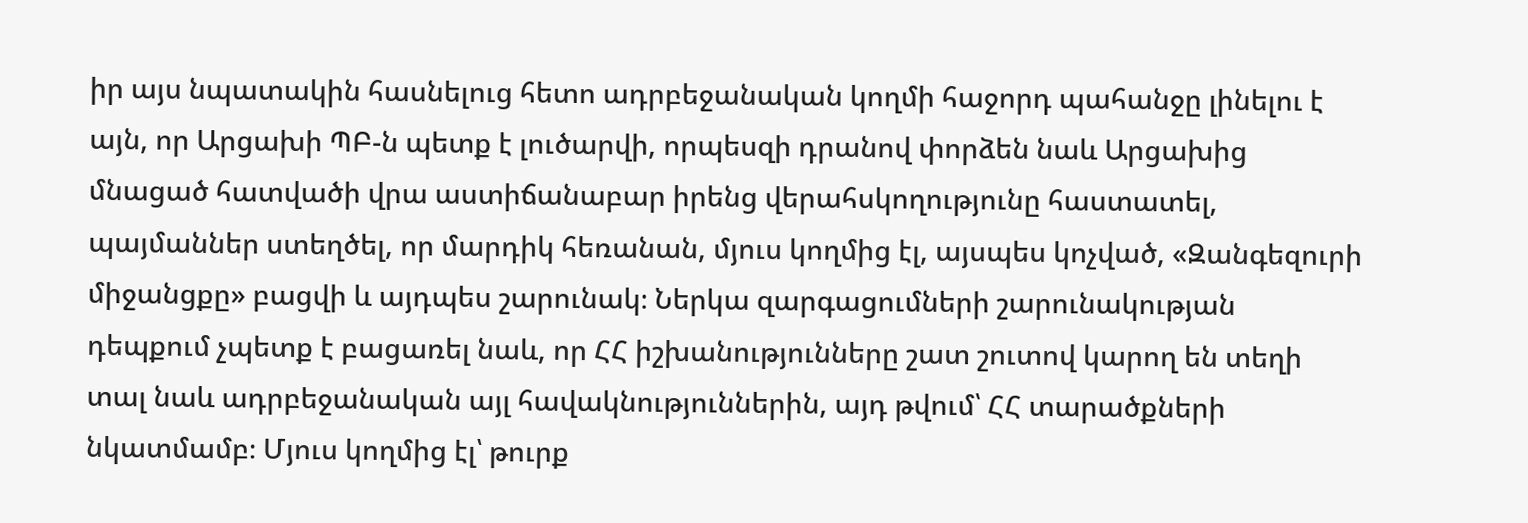իր այս նպատակին հասնելուց հետո ադրբեջանական կողմի հաջորդ պահանջը լինելու է այն, որ Արցախի ՊԲ-ն պետք է լուծարվի, որպեսզի դրանով փորձեն նաև Արցախից մնացած հատվածի վրա աստիճանաբար իրենց վերահսկողությունը հաստատել, պայմաններ ստեղծել, որ մարդիկ հեռանան, մյուս կողմից էլ, այսպես կոչված, «Զանգեզուրի միջանցքը» բացվի և այդպես շարունակ։ Ներկա զարգացումների շարունակության դեպքում չպետք է բացառել նաև, որ ՀՀ իշխանությունները շատ շուտով կարող են տեղի տալ նաև ադրբեջանական այլ հավակնություններին, այդ թվում՝ ՀՀ տարածքների նկատմամբ։ Մյուս կողմից էլ՝ թուրք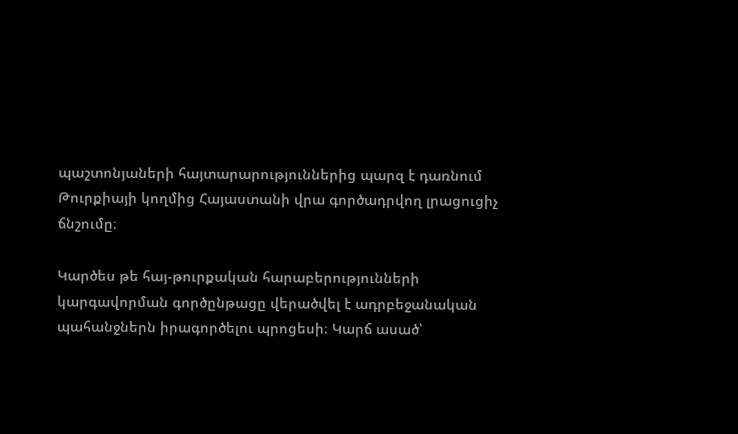պաշտոնյաների հայտարարություններից պարզ է դառնում Թուրքիայի կողմից Հայաստանի վրա գործադրվող լրացուցիչ ճնշումը։

Կարծես թե հայ-թուրքական հարաբերությունների կարգավորման գործընթացը վերածվել է ադրբեջանական պահանջներն իրագործելու պրոցեսի։ Կարճ ասած՝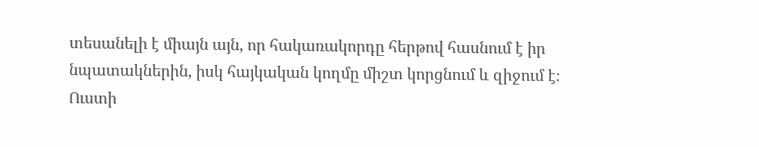տեսանելի է միայն այն, որ հակառակորդը հերթով հասնում է իր նպատակներին, իսկ հայկական կողմը միշտ կորցնում և զիջում է։ Ուստի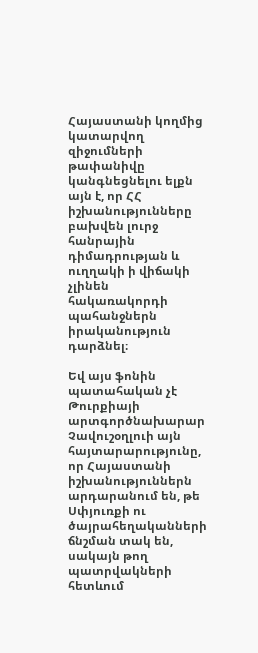Հայաստանի կողմից կատարվող զիջումների թափանիվը կանգնեցնելու ելքն այն է, որ ՀՀ իշխանությունները բախվեն լուրջ հանրային դիմադրության և ուղղակի ի վիճակի չլինեն հակառակորդի պահանջներն իրականություն դարձնել։

Եվ այս ֆոնին պատահական չէ Թուրքիայի արտգործնախարար Չավուշօղլուի այն հայտարարությունը, որ Հայաստանի իշխանություններն արդարանում են, թե Սփյուռքի ու ծայրահեղականների ճնշման տակ են, սակայն թող պատրվակների հետևում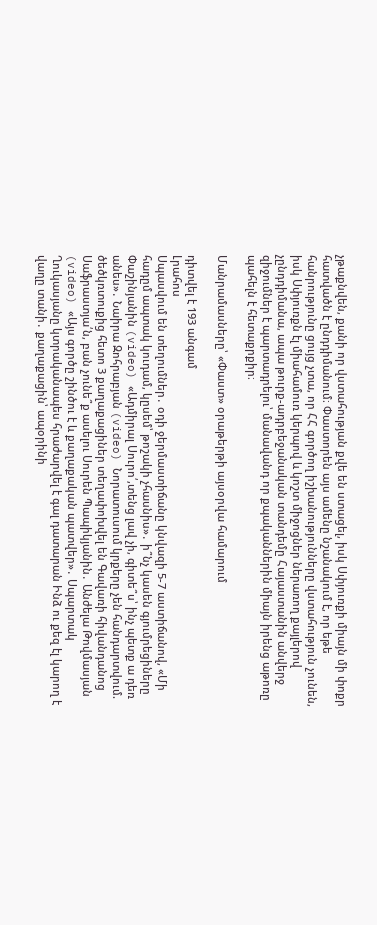չթաքնվեն, քանի որ վստահության քվե են ստացել, իսկ Սփյուռքի միայն մի փոքր հատվածն է ընդդիմանում։ Փաստորեն այս ամենը նշանակում է, որ եթե հանրությունը ցույց չտա, որ ՀՀ գործող իշխանությունները վստահություն չունեն, իսկ Սփյուռքն էլ միահամուռ կերպով և կոշտ միջոցներ ներառող քայլերով չընդդիմանա, ապա թուրք-ադրբեջանական տանդեմը Հայաստանին անվերջ զիջումներ է պարտադրելու՝ մանավանդ որ քպականներին միայն իրենց աթոռը պահելն է հետաքրքիր։

Մանրամասները՝ «Փաստ» օրաթերթի այսօրվա համարում

դիտվել է 193 անգամ
Լրահոս
Սպասվում են տեղումներ․ օդի ջերմաստիճանը կնվազի 5-7 աստիճանով, «Մի հադըմ ապտակ կուդամ, կըսեմ՝ թոշակի չհասնիս»․ ի՞նչ կասեն գյումրեցիները Փաշինյանին (video) «Ադմիրալ Սուրո՛,տենց լավ չի, գիտե՞ս՝ ինչ պետք ա դեռ անես»․ Նաիրա Զոհրաբյան (video) Նորատուսում կրքերը չեն հանդարտվում. ծեծկռտուքից հետո 3 քաղաքացիներ տեղափոխվել են Գավառի հիվանդանոց Սաֆրաստյա՛ն, բան չունե՞ք ասելու Սուրեն Պապիկյանին․ Անժելա Թովմասյան (video) «Այս գործը շինծու է և քաղաքական պատվեր»․ Սպարտակ Ղուկասյանը կտրականապես հրաժարվել է գալ դատարան Ինձ ու քեզ էլ կարող է վաղը տանի․ քաղաքացին՝ ապօրինի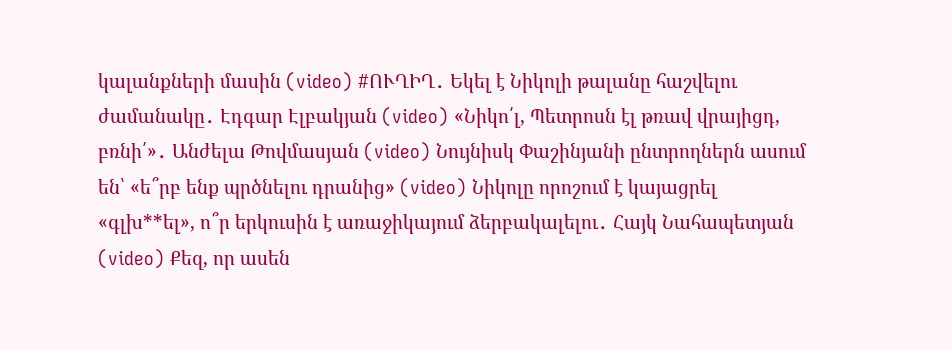կալանքների մասին (video) #ՈՒՂԻՂ․ Եկել է Նիկոլի թալանը հաշվելու ժամանակը․ Էդգար Էլբակյան (video) «Նիկո՛լ, Պետրոսն էլ թռավ վրայիցդ, բռնի՛»․ Անժելա Թովմասյան (video) Նույնիսկ Փաշինյանի ընտրողներն ասում են՝ «ե՞րբ ենք պրծնելու դրանից» (video) Նիկոլը որոշում է կայացրել «գլխ**ել», ո՞ր երկուսին է առաջիկայում ձերբակալելու․ Հայկ Նահապետյան (video) Քեզ, որ ասեն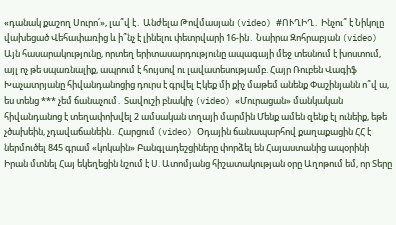«դանակ քաշող Սուրո՛», լա՞վ է․ Անժելա Թովմասյան (video) #ՈՒՂԻՂ․ Ինչու՞ է Նիկոլը վախեցած Վեհափառից և ի՞նչ է լինելու փետրվարի 16-ին․ Նաիրա Զոհրաբյան (video) Այն հասարակությունը, որտեղ երիտասարդությունը ապագայի մեջ տեսնում է խոստում, այլ ոչ թե սպառնալիք, ապրում է հույսով ու լավատեսությամբ. Հայր Ռուբեն Վագիֆ Խաչատրյանը հիվանդանոցից դուրս է գրվել Էկեք մի քիչ մաթեմ անենք Փաշինյանն ո՞վ ա, ես տենց *** չեմ ճանաչում․ Տավուշի բնակիչ (video) «Մուրացան» մանկական հիվանդանոց է տեղափոխվել 2 ամսական տղայի մարմին Մենք ամեն զենք էլ ունեիք, եթե չծախեին, չդավաճանեին․ Հարցում (video) Օդային ճանապարհով քաղաքացին ՀՀ է ներմուծել 845 գրամ «կոկաին» Բանգլադեշցիները փորձել են Հայաստանից ապօրինի Իրան մտնել Հայ եկեղեցին նշում է Ս. Ատոմյանց հիշատակության օրը Աղոթում եմ, որ Տերը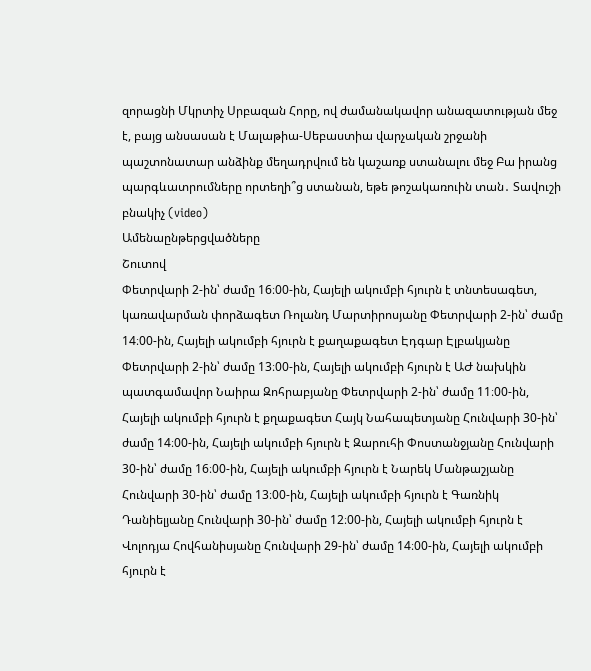զորացնի Մկրտիչ Սրբազան Հորը, ով ժամանակավոր անազատության մեջ է, բայց անսասան է Մալաթիա-Սեբաստիա վարչական շրջանի պաշտոնատար անձինք մեղադրվում են կաշառք ստանալու մեջ Բա իրանց պարգևատրումները որտեղի՞ց ստանան, եթե թոշակառուին տան․ Տավուշի բնակիչ (video)
Ամենաընթերցվածները
Շուտով
Փետրվարի 2-ին՝ ժամը 16։00-ին, Հայելի ակումբի հյուրն է տնտեսագետ, կառավարման փորձագետ Ռոլանդ Մարտիրոսյանը Փետրվարի 2-ին՝ ժամը 14։00-ին, Հայելի ակումբի հյուրն է քաղաքագետ Էդգար Էլբակյանը Փետրվարի 2-ին՝ ժամը 13։00-ին, Հայելի ակումբի հյուրն է ԱԺ նախկին պատգամավոր Նաիրա Զոհրաբյանը Փետրվարի 2-ին՝ ժամը 11։00-ին, Հայելի ակումբի հյուրն է քղաքագետ Հայկ Նահապետյանը Հունվարի 30-ին՝ ժամը 14։00-ին, Հայելի ակումբի հյուրն է Զարուհի Փոստանջյանը Հունվարի 30-ին՝ ժամը 16։00-ին, Հայելի ակումբի հյուրն է Նարեկ Մանթաշյանը Հունվարի 30-ին՝ ժամը 13։00-ին, Հայելի ակումբի հյուրն է Գառնիկ Դանիելյանը Հունվարի 30-ին՝ ժամը 12։00-ին, Հայելի ակումբի հյուրն է Վոլոդյա Հովհանիսյանը Հունվարի 29-ին՝ ժամը 14։00-ին, Հայելի ակումբի հյուրն է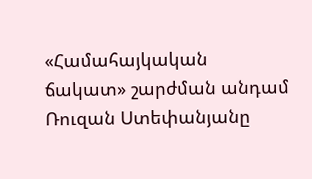«Համահայկական ճակատ» շարժման անդամ Ռուզան Ստեփանյանը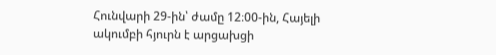Հունվարի 29-ին՝ ժամը 12։00-ին, Հայելի ակումբի հյուրն է արցախցի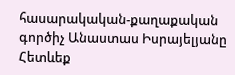հասարակական-քաղաքական գործիչ Անաստաս Իսրայելյանը
Հետևեք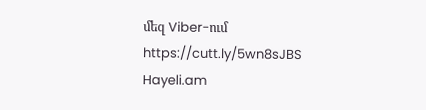մեզ Viber-ում https://cutt.ly/5wn8sJBS
Hayeli.am